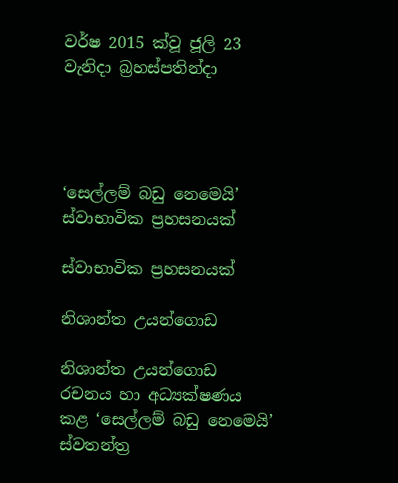වර්ෂ 2015 ක්වූ ජූලි 23 වැනිදා බ්‍රහස්පතින්දා




‘සෙල්ලම් බඩු නෙමෙයි’ ස්වාභාවික ප්‍රහසනයක්

ස්වාභාවික ප්‍රහසනයක්

නිශාන්ත උයන්ගොඩ

නිශාන්ත උයන්ගොඩ රචනය හා අධ්‍යක්ෂණය කළ ‘සෙල්ලම් බඩු නෙමෙයි’ ස්වතන්ත්‍ර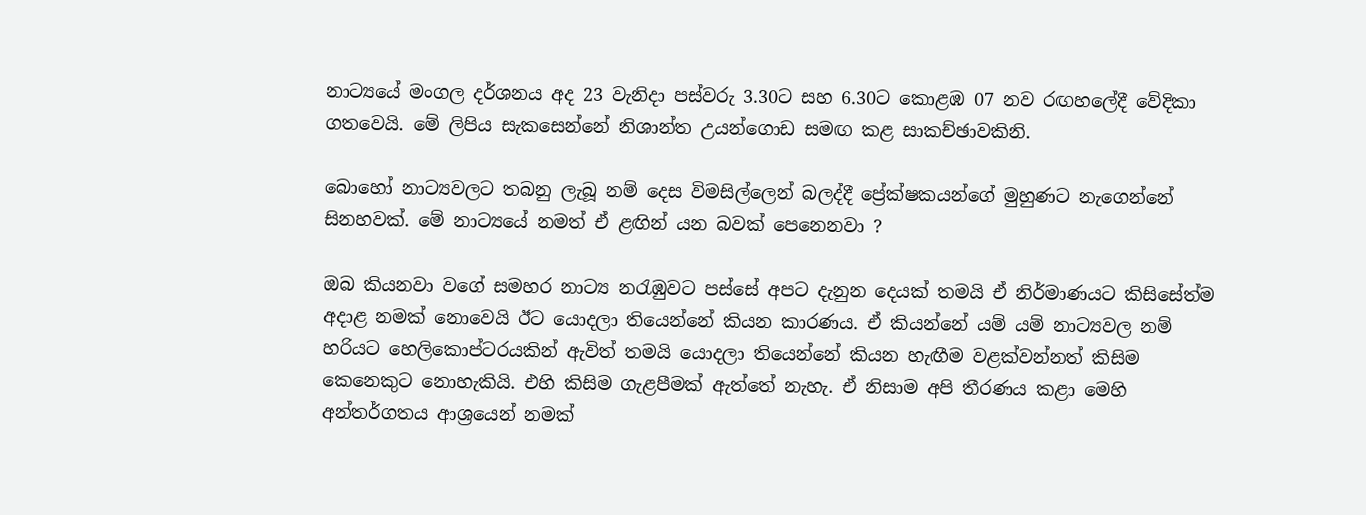නාට්‍යයේ මංගල දර්ශනය අද 23 වැනිදා පස්වරු 3.30ට සහ 6.30ට කොළඹ 07 නව රඟහලේදී වේදිකා ගතවෙයි. මේ ලිපිය සැකසෙන්නේ නිශාන්ත උයන්ගොඩ සමඟ කළ සාකච්ඡාවකිනි.

බොහෝ නාට්‍යවලට තබනු ලැබූ නම් දෙස විමසිල්ලෙන් බලද්දී ප්‍රේක්ෂකයන්ගේ මුහුණට නැගෙන්නේ සිනහවක්. මේ නාට්‍යයේ නමත් ඒ ළඟින් යන බවක් පෙනෙනවා ?

ඔබ කියනවා වගේ සමහර නාට්‍ය නරැඹුවට පස්සේ අපට දැනුන දෙයක් තමයි ඒ නිර්මාණයට කිසිසේත්ම අදාළ නමක් නොවෙයි ඊට යොදලා තියෙන්නේ කියන කාරණය. ඒ කියන්නේ යම් යම් නාට්‍යවල නම් හරියට හෙලිකොප්ටරයකින් ඇවිත් තමයි යොදලා තියෙන්නේ කියන හැඟීම වළක්වන්නත් කිසිම කෙනෙකුට නොහැකියි. එහි කිසිම ගැළපීමක් ඇත්තේ නැහැ. ඒ නිසාම අපි තීරණය කළා මෙහි අන්තර්ගතය ආශ්‍රයෙන් නමක්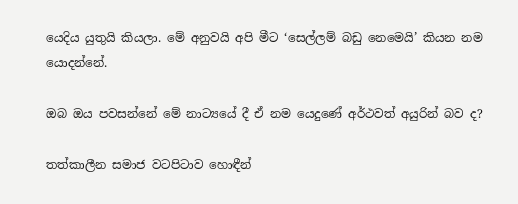යෙදිය යුතුයි කියලා. මේ අනුවයි අපි මීට ‘සෙල්ලම් බඩු නෙමෙයි’ කියන නම යොදන්නේ.

ඔබ ඔය පවසන්නේ මේ නාට්‍යයේ දී ඒ නම යෙදුණේ අර්ථවත් අයුරින් බව ද?

තත්කාලීන සමාජ වටපිටාව හොඳීන්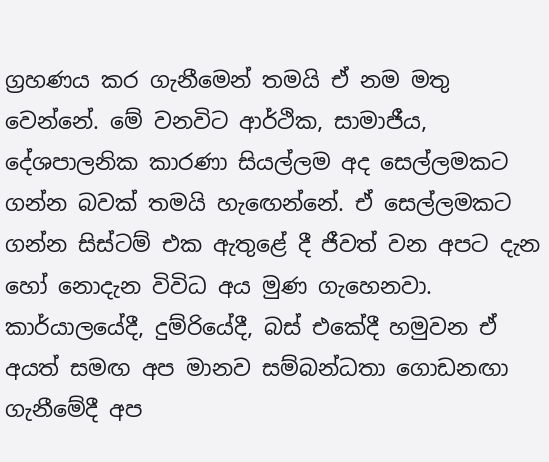ග්‍රහණය කර ගැනීමෙන් තමයි ඒ නම මතු වෙන්නේ. මේ වනවිට ආර්ථික, සාමාජීය, දේශපාලනික කාරණා සියල්ලම අද සෙල්ලමකට ගන්න බවක් තමයි හැඟෙන්නේ. ඒ සෙල්ලමකට ගන්න සිස්ටම් එක ඇතුළේ දී ජීවත් වන අපට දැන හෝ නොදැන විවිධ අය මුණ ගැහෙනවා. කාර්යාලයේදී, දුම්රියේදී, බස් එකේදී හමුවන ඒ අයත් සමඟ අප මානව සම්බන්ධතා ගොඩනඟා ගැනීමේදී අප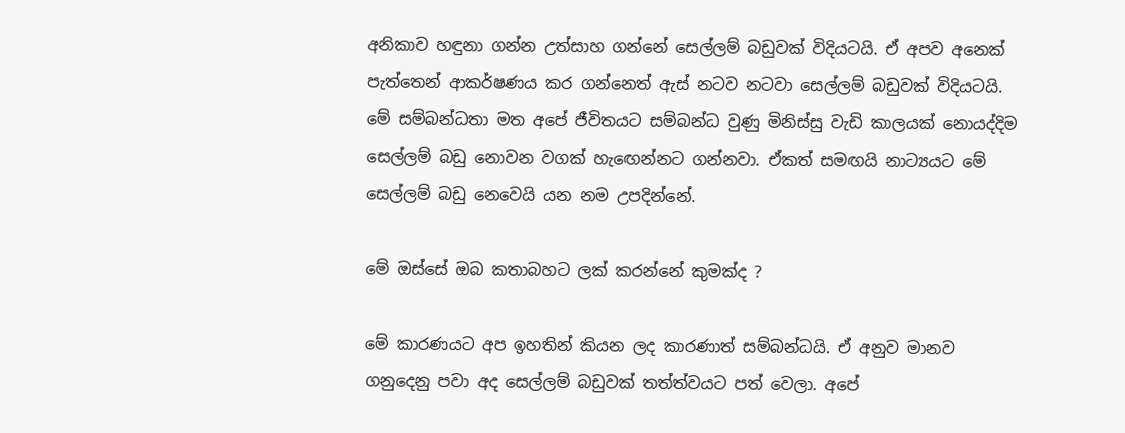අනිකාව හඳුනා ගන්න උත්සාහ ගන්නේ සෙල්ලම් බඩුවක් විදියටයි. ඒ අපව අනෙක් පැත්තෙන් ආකර්ෂණය කර ගන්නෙත් ඇස් නටව නටවා සෙල්ලම් බඩුවක් විදියටයි. මේ සම්බන්ධතා මත අපේ ජීවිතයට සම්බන්ධ වුණු මිනිස්සු වැඩි කාලයක් නොයද්දිම සෙල්ලම් බඩු නොවන වගක් හැඟෙන්නට ගන්නවා. ඒකත් සමඟයි නාට්‍යයට මේ සෙල්ලම් බඩු නෙවෙයි යන නම උපදින්නේ.

මේ ඔස්සේ ඔබ කතාබහට ලක් කරන්නේ කුමක්ද ?

මේ කාරණයට අප ඉහතින් කියන ලද කාරණාත් සම්බන්ධයි. ඒ අනුව මානව ගනුදෙනු පවා අද සෙල්ලම් බඩුවක් තත්ත්වයට පත් වෙලා. අපේ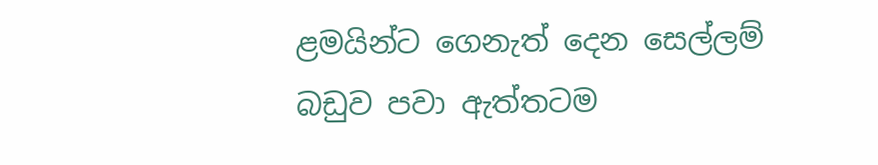ළමයින්ට ගෙනැත් දෙන සෙල්ලම් බඩුව පවා ඇත්තටම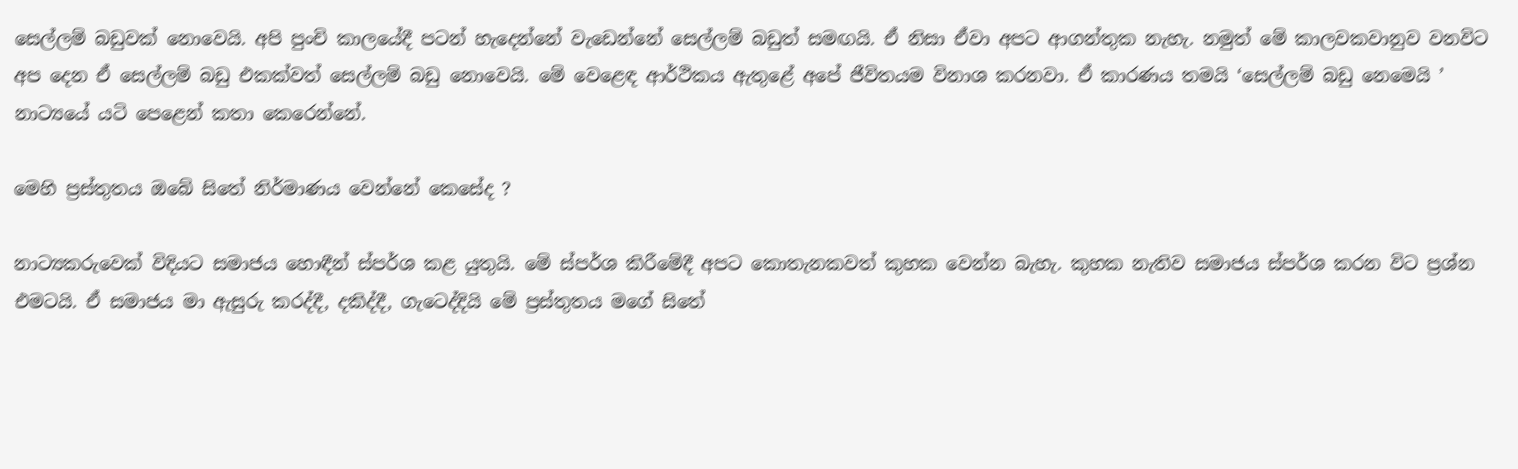සෙල්ලම් බඩුවක් නොවෙයි. අපි පුංචි කාලයේදී පටන් හැදෙන්නේ වැඩෙන්නේ සෙල්ලම් බඩුත් සමඟයි. ඒ නිසා ඒවා අපට ආගන්තුක නැහැ. නමුත් මේ කාලවකවානුව වනවිට අප දෙන ඒ සෙල්ලම් බඩු එකක්වත් සෙල්ලම් බඩු නොවෙයි. මේ වෙළෙඳ ආර්ථිකය ඇතුළේ අපේ ජීවිතයම විනාශ කරනවා. ඒ කාරණය තමයි ‘සෙල්ලම් බඩු නෙමෙයි ’ නාට්‍යයේ යටි පෙළෙන් කතා කෙරෙන්නේ.

මෙහි ප්‍රස්තුතය ඔබේ සිතේ නිර්මාණය වෙන්නේ කෙසේද ?

නාට්‍යකරුවෙක් විදියට සමාජය හොඳීන් ස්පර්ශ කළ යුතුයි. මේ ස්පර්ශ කිරීමේදී අපට කොතැනකවත් කුහක වෙන්න බැහැ. කුහක නැතිව සමාජය ස්පර්ශ කරන විට ප්‍රශ්න එමටයි. ඒ සමාජය මා ඇසුරු කරද්දී, දකිද්දී, ගැටෙද්දියි මේ ප්‍රස්තුතය මගේ සිතේ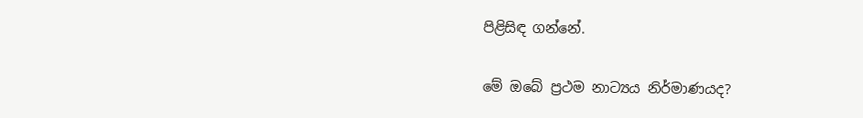පිළිසිඳ ගන්නේ.

මේ ඔබේ ප්‍රථම නාට්‍යය නිර්මාණයද?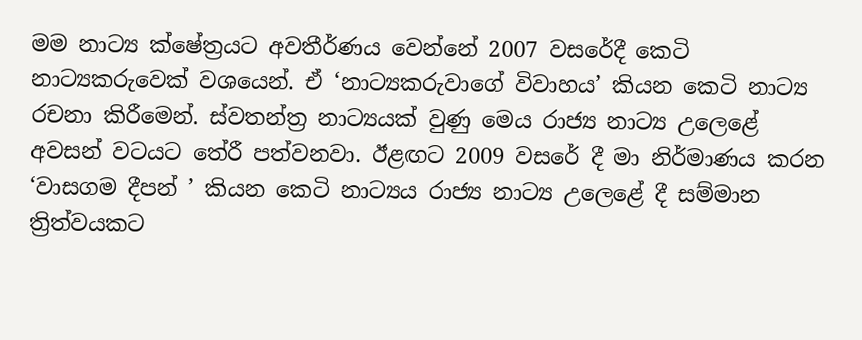මම නාට්‍ය ක්ෂේත්‍රයට අවතීර්ණය වෙන්නේ 2007 වසරේදී කෙටි නාට්‍යකරුවෙක් වශයෙන්. ඒ ‘නාට්‍යකරුවාගේ විවාහය’ කියන කෙටි නාට්‍ය රචනා කිරීමෙන්. ස්වතන්ත්‍ර නාට්‍යයක් වුණු මෙය රාජ්‍ය නාට්‍ය උලෙළේ අවසන් වටයට තේරී පත්වනවා. ඊළඟට 2009 වසරේ දී මා නිර්මාණය කරන ‘වාසගම දීපන් ’ කියන කෙටි නාට්‍යය රාජ්‍ය නාට්‍ය උලෙළේ දී සම්මාන ත්‍රිත්වයකට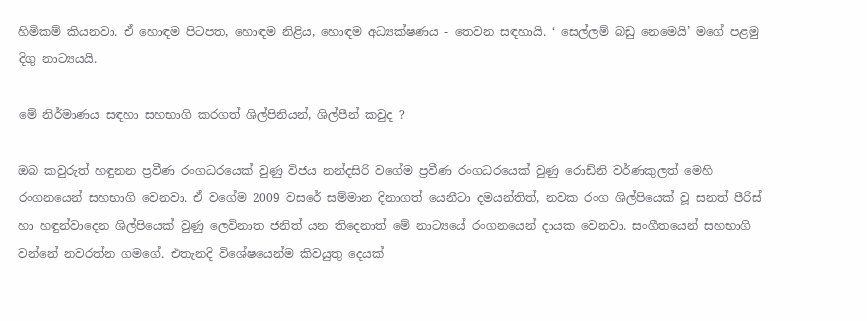හිමිකම් කියනවා. ඒ හොඳම පිටපත, හොඳම නිළිය, හොඳම අධ්‍යක්ෂණය - තෙවන සඳහායි. ‘ සෙල්ලම් බඩු නෙමෙයි’ මගේ පළමු දිගු නාට්‍යයයි.

මේ නිර්මාණය සඳහා සහභාගි කරගත් ශිල්පිනියන්, ශිල්පීන් කවුද ?

ඔබ කවුරුත් හඳුනන ප්‍රවීණ රංගධරයෙක් වුණු විජය නන්දසිරි වගේම ප්‍රවීණ රංගධරයෙක් වුණු රොඩ්නි වර්ණකුලත් මෙහි රංගනයෙන් සහභාගි වෙනවා. ඒ වගේම 2009 වසරේ සම්මාන දිනාගත් යෙනීටා දමයන්තිත්, නවක රංග ශිල්පියෙක් වූ සනත් පීරිස් හා හඳුන්වාදෙන ශිල්පියෙක් වුණු ලෙවිනාත ජනිත් යන තිදෙනාත් මේ නාට්‍යයේ රංගනයෙන් දායක වෙනවා. සංගීතයෙන් සහභාගි වන්නේ නවරත්න ගමගේ. එතැනදි විශේෂයෙන්ම කිවයුතු දෙයක්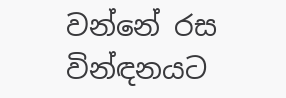වන්නේ රස වින්ඳනයට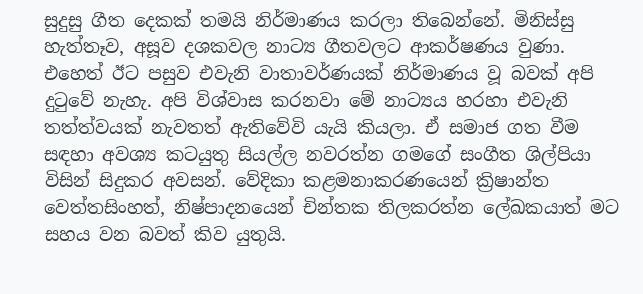සුදුසු ගීත දෙකක් තමයි නිර්මාණය කරලා තිබෙන්නේ. මිනිස්සු හැත්තෑව, අසූව දශකවල නාට්‍ය ගීතවලට ආකර්ෂණය වුණා. එහෙත් ඊට පසුව එවැනි වාතාවර්ණයක් නිර්මාණය වූ බවක් අපි දුටුවේ නැහැ. අපි විශ්වාස කරනවා මේ නාට්‍යය හරහා එවැනි තත්ත්වයක් නැවතත් ඇතිවේවි යැයි කියලා. ඒ සමාජ ගත වීම සඳහා අවශ්‍ය කටයුතු සියල්ල නවරත්න ගමගේ සංගීත ශිල්පියා විසින් සිදුකර අවසන්. වේදිකා කළමනාකරණයෙන් ක්‍රිෂාන්ත වෙත්තසිංහත්, නිෂ්පාදනයෙන් චින්තක තිලකරත්න ලේඛකයාත් මට සහය වන බවත් කිව යුතුයි.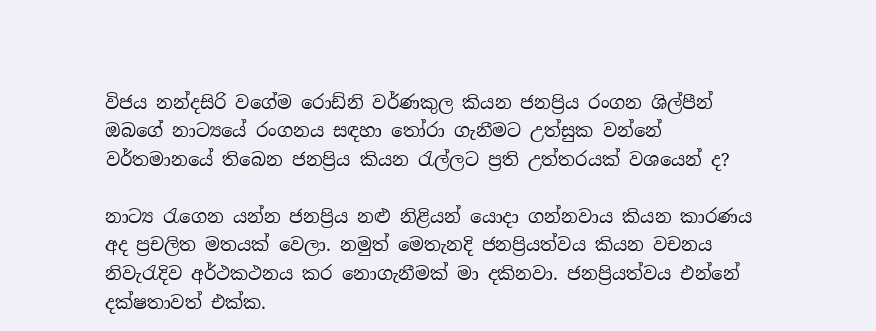විජය නන්දසිරි වගේම රොඩ්නි වර්ණකුල කියන ජනප්‍රිය රංගන ශිල්පීන් ඔබගේ නාට්‍යයේ රංගනය සඳහා තෝරා ගැනීමට උත්සුක වන්නේ වර්තමානයේ තිබෙන ජනප්‍රිය කියන රැල්ලට ප්‍රති උත්තරයක් වශයෙන් ද?

නාට්‍ය රැගෙන යන්න ජනප්‍රිය නළු නිළියන් යොදා ගන්නවාය කියන කාරණය අද ප්‍රචලිත මතයක් වෙලා. නමුත් මෙතැනදි ජනප්‍රියත්වය කියන වචනය නිවැරැදිව අර්ථකථනය කර නොගැනීමක් මා දකිනවා. ජනප්‍රියත්වය එන්නේ දක්ෂතාවත් එක්ක.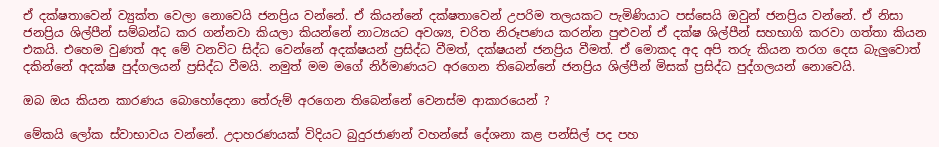ඒ දක්ෂතාවෙන් ව්‍යුක්ත වෙලා නොවෙයි ජනප්‍රිය වන්නේ. ඒ කියන්නේ දක්ෂතාවෙන් උපරිම තලයකට පැමිණියාට පස්සෙයි ඔවුන් ජනප්‍රිය වන්නේ. ඒ නිසා ජනප්‍රිය ශිල්පීන් සම්බන්ධ කර ගන්නවා කියලා කියන්නේ නාට්‍යයට අවශ්‍ය, චරිත නිරූපණය කරන්න පුළුවන් ඒ දක්ෂ ශිල්පීන් සහභාගි කරවා ගත්තා කියන එකයි. එහෙම වුණත් අද මේ වනවිට සිද්ධ වෙන්නේ අදක්ෂයන් ප්‍රසිද්ධ වීමත්, දක්ෂයන් ජනප්‍රිය වීමත්. ඒ මොකද අද අපි තරු කියන තරග දෙස බැලුවොත් දකින්නේ අදක්ෂ පුද්ගලයන් ප්‍රසිද්ධ වීමයි. නමුත් මම මගේ නිර්මාණයට අරගෙන තිබෙන්නේ ජනප්‍රිය ශිල්පීන් මිසක් ප්‍රසිද්ධ පුද්ගලයන් නොවෙයි.

ඔබ ඔය කියන කාරණය බොහෝදෙනා තේරුම් අරගෙන තිබෙන්නේ වෙනස්ම ආකාරයෙන් ?

මේකයි ලෝක ස්වාභාවය වන්නේ. උදාහරණයක් විදියට බුදුරජාණන් වහන්සේ දේශනා කළ පන්සිල් පද පහ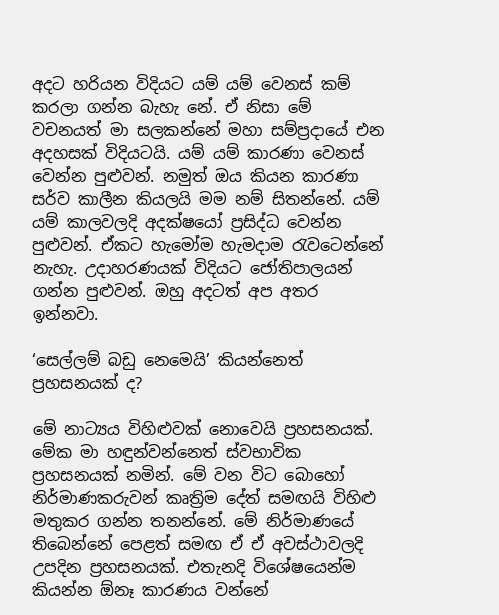අදට හරියන විදියට යම් යම් වෙනස් කම් කරලා ගන්න බැහැ නේ. ඒ නිසා මේ වචනයත් මා සලකන්නේ මහා සම්ප්‍රදායේ එන අදහසක් විදියටයි. යම් යම් කාරණා වෙනස් වෙන්න පුළුවන්. නමුත් ඔය කියන කාරණා සර්ව කාලීන කියලයි මම නම් සිතන්නේ. යම් යම් කාලවලදි අදක්ෂයෝ ප්‍රසිද්ධ වෙන්න පුළුවන්. ඒකට හැමෝම හැමදාම රැවටෙන්නේ නැහැ. උදාහරණයක් විදියට ජෝතිපාලයන් ගන්න පුළුවන්. ඔහු අදටත් අප අතර ඉන්නවා.

‘සෙල්ලම් බඩු නෙමෙයි’ කියන්නෙත් ප්‍රහසනයක් ද?

මේ නාට්‍යය විහිළුවක් නොවෙයි ප්‍රහසනයක්. මේක මා හඳුන්වන්නෙත් ස්වභාවික ප්‍රහසනයක් නමින්. මේ වන විට බොහෝ නිර්මාණකරුවන් කෘත්‍රිම දේත් සමඟයි විහිළු මතුකර ගන්න තනන්නේ. මේ නිර්මාණයේ තිබෙන්නේ පෙළත් සමඟ ඒ ඒ අවස්ථාවලදි උපදින ප්‍රහසනයක්. එතැනදි විශේෂයෙන්ම කියන්න ඕනෑ කාරණය වන්නේ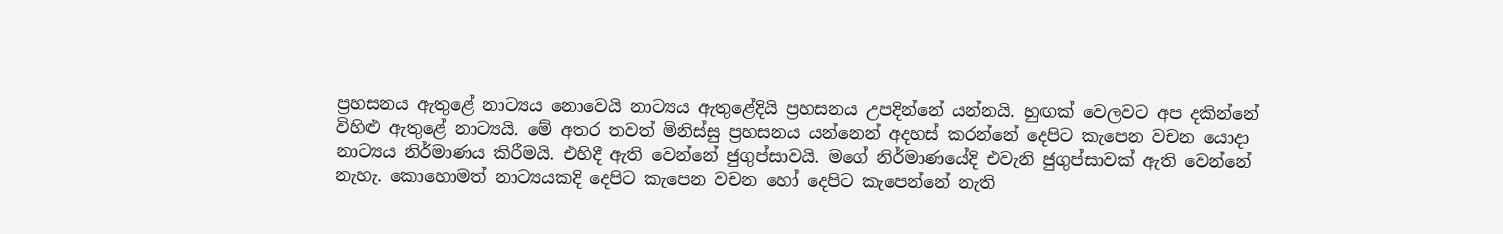ප්‍රහසනය ඇතුළේ නාට්‍යය නොවෙයි නාට්‍යය ඇතුළේදියි ප්‍රහසනය උපදින්නේ යන්නයි. හුඟක් වෙලවට අප දකින්නේ විහිළු ඇතුළේ නාට්‍යයි. මේ අතර තවත් මිනිස්සු ප්‍රහසනය යන්නෙන් අදහස් කරන්නේ දෙපිට කැපෙන වචන යොදා නාට්‍යය නිර්මාණය කිරීමයි. එහිදී ඇති වෙන්නේ ජුගුප්සාවයි. මගේ නිර්මාණයේදි එවැනි ජුගුප්සාවක් ඇති වෙන්නේ නැහැ. කොහොමත් නාට්‍යයකදි දෙපිට කැපෙන වචන හෝ දෙපිට කැපෙන්නේ නැති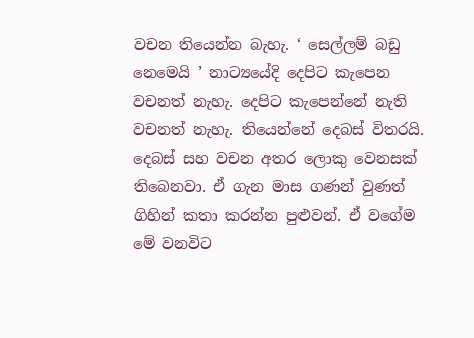වචන තියෙන්න බැහැ. ‘ සෙල්ලම් බඩු නෙමෙයි ’ නාට්‍යයේදි දෙපිට කැපෙන වචනත් නැහැ. දෙපිට කැපෙන්නේ නැති වචනත් නැහැ. තියෙන්නේ දෙබස් විතරයි. දෙබස් සහ වචන අතර ලොකු වෙනසක් තිබෙනවා. ඒ ගැන මාස ගණන් වුණත් ගිහින් කතා කරන්න පුළුවන්. ඒ වගේම මේ වනවිට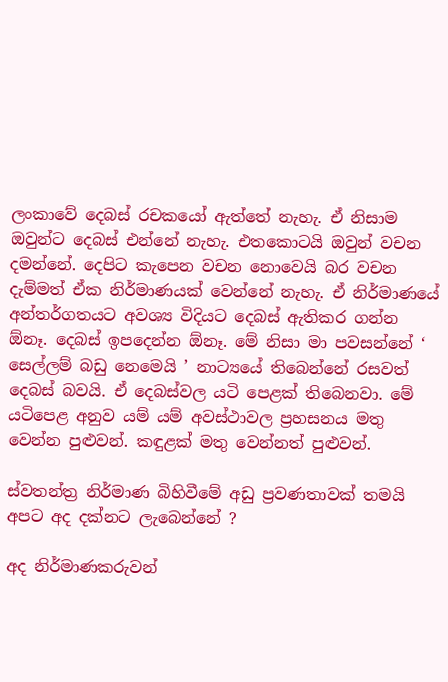ලංකාවේ දෙබස් රචකයෝ ඇත්තේ නැහැ. ඒ නිසාම ඔවුන්ට දෙබස් එන්නේ නැහැ. එතකොටයි ඔවුන් වචන දමන්නේ. දෙපිට කැපෙන වචන නොවෙයි බර වචන දැම්මත් ඒක නිර්මාණයක් වෙන්නේ නැහැ. ඒ නිර්මාණයේ අන්තර්ගතයට අවශ්‍ය විදියට දෙබස් ඇතිකර ගන්න ඕනෑ. දෙබස් ඉපදෙන්න ඕනෑ. මේ නිසා මා පවසන්නේ ‘ සෙල්ලම් බඩු නෙමෙයි ’ නාට්‍යයේ තිබෙන්නේ රසවත් දෙබස් බවයි. ඒ දෙබස්වල යටි පෙළක් තිබෙනවා. මේ යටිපෙළ අනුව යම් යම් අවස්ථාවල ප්‍රහසනය මතු වෙන්න පුළුවන්. කඳුළක් මතු වෙන්නත් පුළුවන්.

ස්වතන්ත්‍ර නිර්මාණ බිහිවීමේ අඩු ප්‍රවණතාවක් තමයි අපට අද දක්නට ලැබෙන්නේ ?

අද නිර්මාණකරුවන්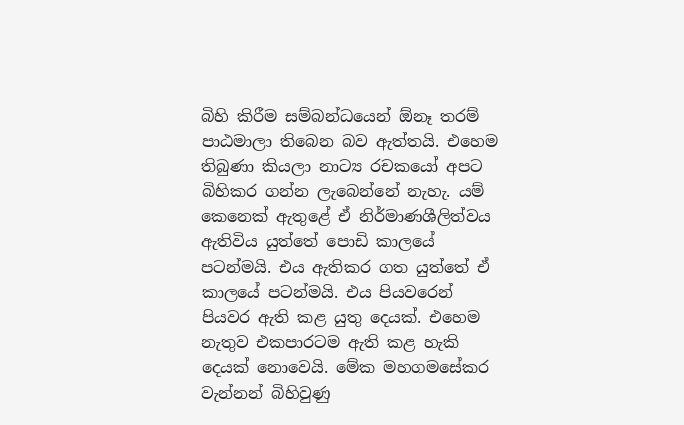බිහි කිරීම සම්බන්ධයෙන් ඕනෑ තරම් පාඨමාලා තිබෙන බව ඇත්තයි. එහෙම තිබුණා කියලා නාට්‍ය රචකයෝ අපට බිහිකර ගන්න ලැබෙන්නේ නැහැ. යම් කෙනෙක් ඇතුළේ ඒ නිර්මාණශීලිත්වය ඇතිවිය යුත්තේ පොඩි කාලයේ පටන්මයි. එය ඇතිකර ගත යුත්තේ ඒ කාලයේ පටන්මයි. එය පියවරෙන් පියවර ඇති කළ යුතු දෙයක්. එහෙම නැතුව එකපාරටම ඇති කළ හැකි දෙයක් නොවෙයි. මේක මහගමසේකර වැන්නන් බිහිවුණු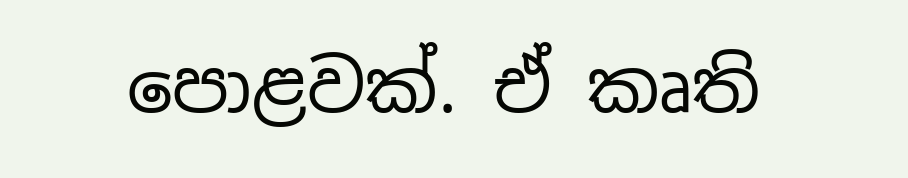පොළවක්. ඒ කෘති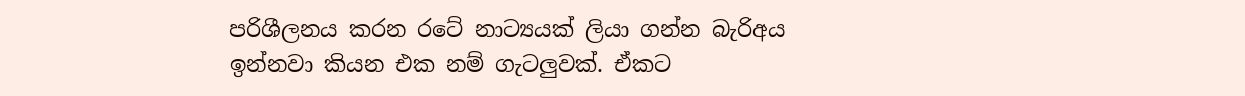පරිශීලනය කරන රටේ නාට්‍යයක් ලියා ගන්න බැරිඅය ඉන්නවා කියන එක නම් ගැටලුවක්. ඒකට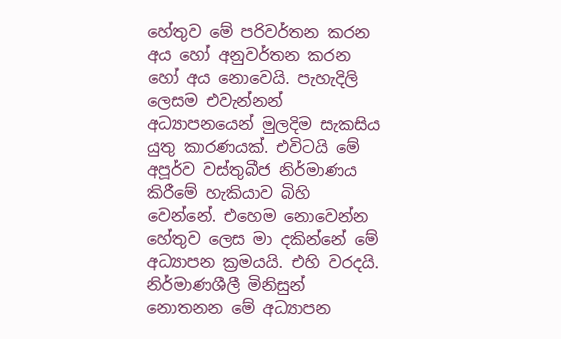හේතුව මේ පරිවර්තන කරන අය හෝ අනුවර්තන කරන හෝ අය නොවෙයි. පැහැදිලි ලෙසම එවැන්නන් අධ්‍යාපනයෙන් මුලදිම සැකසිය යුතු කාරණයක්. එවිටයි මේ අපූර්ව වස්තුබීජ නිර්මාණය කිරීමේ හැකියාව බිහි වෙන්නේ. එහෙම නොවෙන්න හේතුව ලෙස මා දකින්නේ මේ අධ්‍යාපන ක්‍රමයයි. එහි වරදයි. නිර්මාණශීලී මිනිසුන් නොතනන මේ අධ්‍යාපන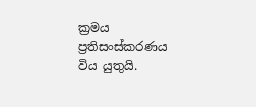ක්‍රමය ප්‍රතිසංස්කරණය විය යුතුයි.